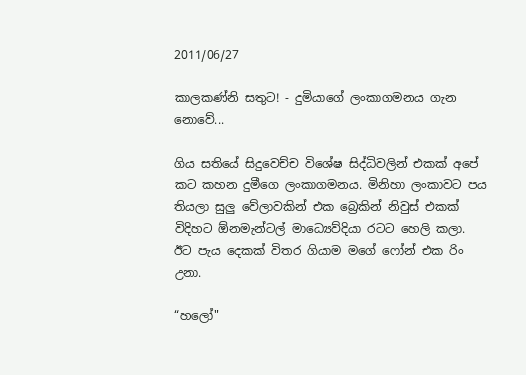2011/06/27

කාලකණ්නි සතුට! - දුමියාගේ ලංකාගමනය ගැන නොවේ...

ගිය සතියේ සිදුවෙච්ච විශේෂ සිද්ධිවලින් එකක් අපේ කට කහන දුමීගෙ ලංකාගමනය. මිනිහා ලංකාවට පය තියලා සුලු වේලාවකින් එක බ්‍රෙකින් නිවුස් එකක් විදිහට ඕනමැන්ටල් මාධ්‍යෙව්දියා රටට හෙලි කලා. ඊට පැය දෙකක් විතර ගියාම මගේ ෆෝන් එක රිං උනා.

“හලෝ"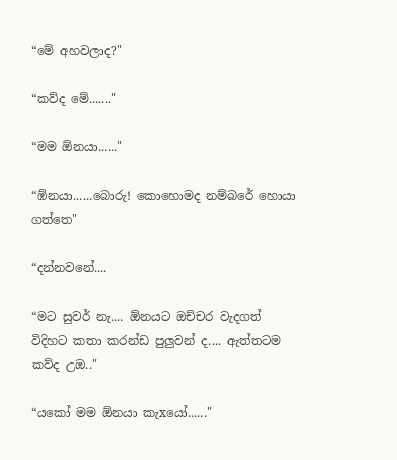“මේ අහවලාද?"

“කව්ද මේ......."

“මම ඕනයා......"

“ඹ්නයා......බොරු! කොහොමද නම්බරේ හොයා ගත්තෙ"

“දන්නවනේ....

“මට සුවර් නැ.... ඕනයට ඔච්චර වැදගත් විදිහට කතා කරන්ඩ පුලුවන් ද.... ඇත්තටම කව්ද උඔ.."

“යකෝ මම ඕනයා කැxයෝ......"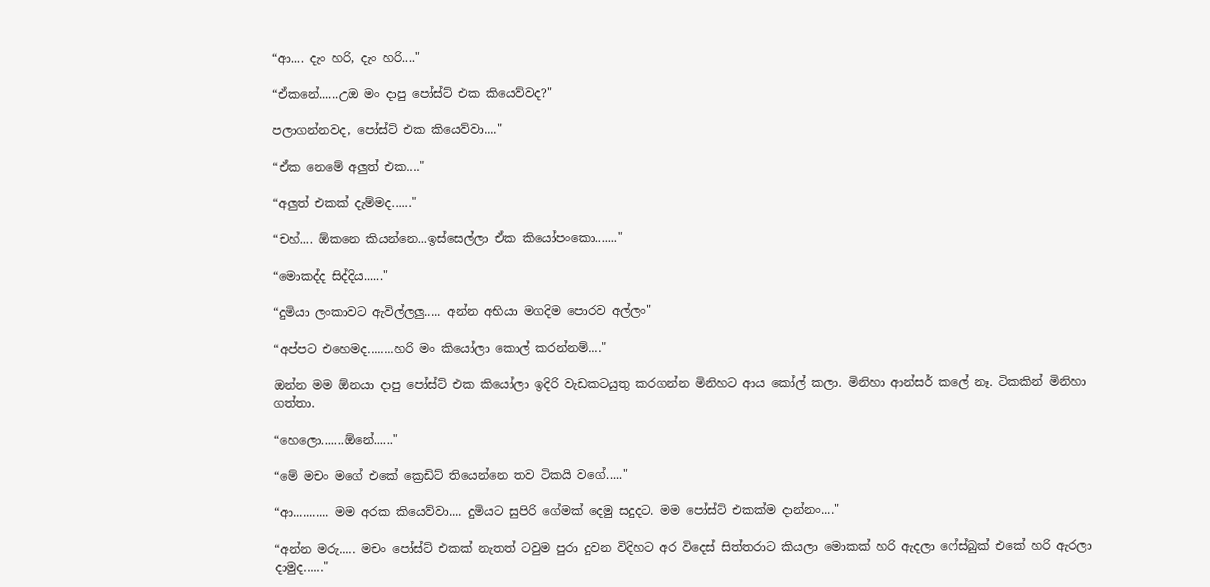“ආ.... දැං හරි, දැං හරි...."

“ඒකනේ......උඔ මං දාපු පෝස්ට් එක කියෙව්වද?"

පලාගන්නවද, පෝස්ට් එක කියෙව්වා...."

“ඒක නෙමේ අලුත් එක...."

“අලුත් එකක් දැම්මද......"

“චහ්.... ඕකනෙ කියන්නෙ...ඉස්සෙල්ලා ඒක කියෝපංකො......."

“මොකද්ද සිද්දිය......"

“දුමියා ලංකාවට ඇවිල්ලලු..... අන්න අභියා මගදිම පොරව අල්ලං"

“අප්පට එහෙමද........හරි මං කියෝලා කොල් කරන්නම්...."

ඔන්න මම ඕනයා දාපු පෝස්ට් එක කියෝලා ඉදිරි වැඩකටයුතු කරගන්න මිනිහට ආය කෝල් කලා. මිනිහා ආන්සර් කලේ නෑ. ටිකකින් මිනිහා ගත්තා.

“හෙලො.......ඕනේ......"

“මේ මචං මගේ එකේ ක්‍රෙඩිට් තියෙන්නෙ තව ටිකයි වගේ....."

“ආ........... මම අරක කියෙව්වා.... දුමියට සුපිරි ගේමක් දෙමු සදුදට. මම පෝස්ට් එකක්ම දාන්නං...."

“අන්න මරු..... මචං පෝස්ට් එකක් නැතත් ටවුම පුරා දුවන විදිහට අර විදෙස් සිත්තරාට කියලා මොකක් හරි ඇදලා ෆේස්බුක් එකේ හරි ඇරලා දාමුද......"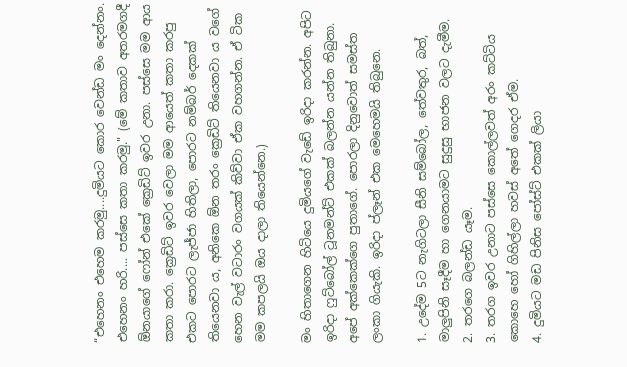“එහෙනං එහෙම කරමු....දුමියට කොර වෙන්ඩ මං දෙන්නං. එහෙනං හරි.... පස්සෙ කතා කරමු." (මේ කතාව අතරමගදී ඕනයාගේ ෆෝන් එකේ ක්‍රෙඩිට් ඉවර උනා. පස්සෙ මම ආය කතා කරා. ක්‍රෙඩිට් ඉවර වෙලා මම ආයෙත් කතා කරපු එකට පොරට ලැජ්ජා හිතිලා, පොරට නම්බර් දෙකක් තියෙනවා ය, අනිකෙ ඕන තරං ක්‍රෙඩිට් තියෙනවා ය වගේ හෙන වැල් වටාරං වගයක් කිව්වා ඒක වහගන්න. ඒ ටික මම කපලයි ඔය දාලා තියෙන්නෙ.)

මං හිතාගෙන හිටියෙ දුමියගේ වැඩේ ඉරිදා කරන්න. අපිට ඉරිදා ෆුට්බෝල් ටූනමන්ට් එකක් බලන්න යන්න තිබුනා. අපේ අක්කෙක්ගෙ පුතාගේ. පොරලා දිනුවොත් සමස්ත ලංකා ගියැකි. ඉරිදා ප්ලෑන් එක මෙහෙමයි තිබුනෙ.

1. උදේම 5ට නැගිටලා සීනි සම්බෝල, තේවතුර, බත්, මාලුපිනි සෑදීම හා ගෙනයාමට සුදුසු භාජන වලට දැමීම.
2. තරගෙ බලන්ඩ යෑම.
3. තරග ඉවර උනාට පස්සෙ කොල්ලවත් අරං කට්ටිය කොහෙ හෝ ගිහිල්ලා හවස් අතේ ගෙදර ඒම.
4. දුමියට මඩ පිනිස පෝස්ට් එකක් ලියා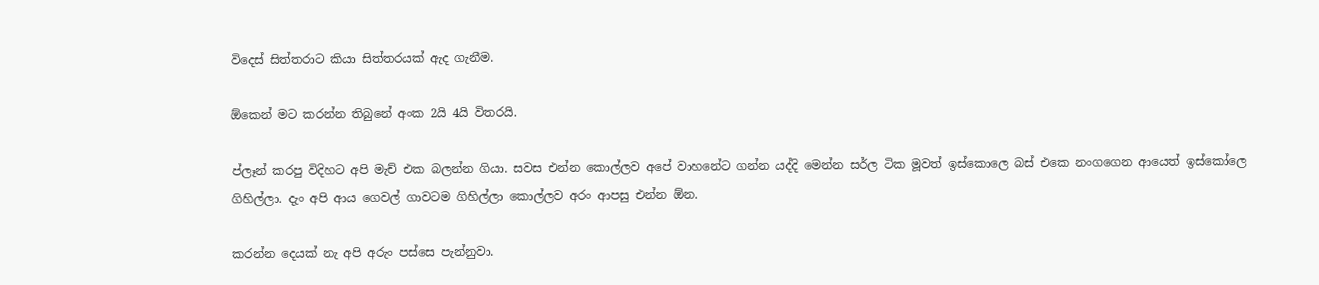විදෙස් සිත්තරාට කියා සිත්තරයක් ඇද ගැනීම.

ඕකෙන් මට කරන්න තිබුනේ අංක 2යි 4යි විතරයි.

ප්ලෑන් කරපු විදිහට අපි මැච් එක බලන්න ගියා. සවස එන්න කොල්ලව අපේ වාහනේට ගන්න යද්දි මෙන්න සර්ල ටික මූවත් ඉස්කොලෙ බස් එකෙ නංගගෙන ආයෙත් ඉස්කෝලෙ ගිහිල්ලා. දැං අපි ආය ගෙවල් ගාවටම ගිහිල්ලා කොල්ලව අරං ආපසු එන්න ඕන.

කරන්න දෙයක් නැ අපි අරුං පස්සෙ පැන්නුවා.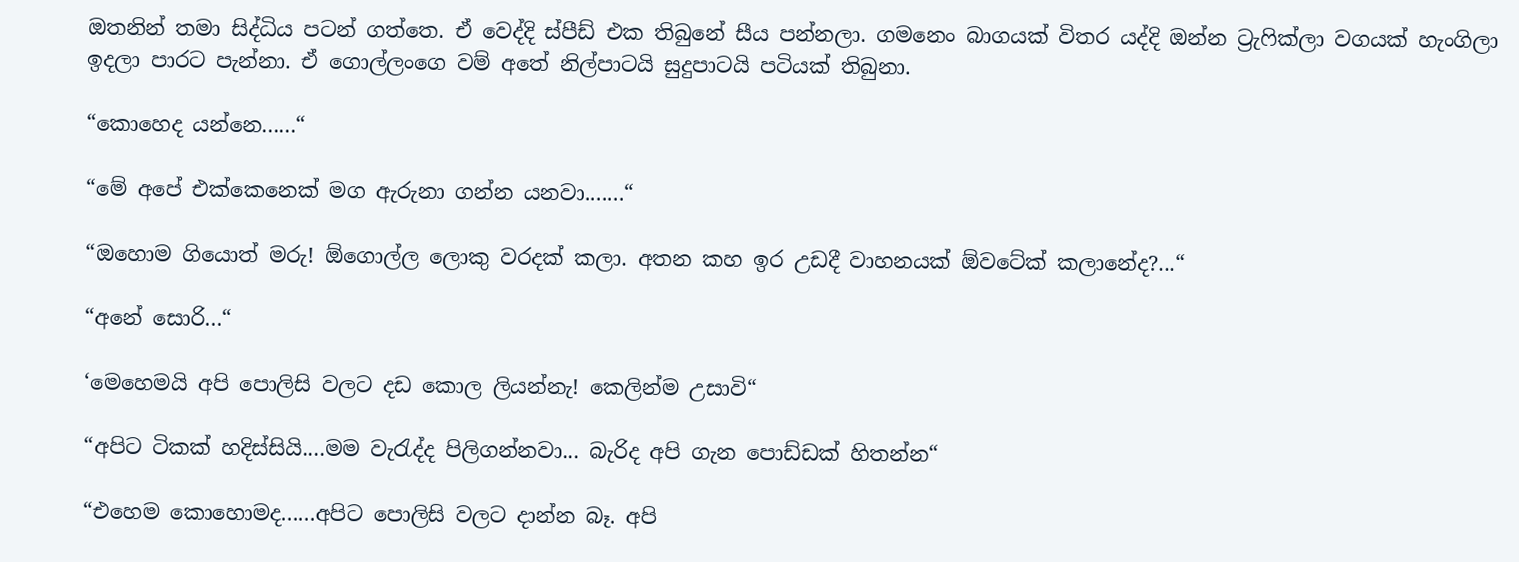ඔතනින් තමා සිද්ධිය පටන් ගත්තෙ. ඒ වෙද්දි ස්පීඩ් එක තිබුනේ සීය පන්නලා. ගමනෙං බාගයක් විතර යද්දි ඔන්න ට්‍රැෆික්ලා වගයක් හැංගිලා ඉදලා පාරට පැන්නා. ඒ ගොල්ලංගෙ වම් අතේ නිල්පාටයි සුදුපාටයි පටියක් තිබුනා.

“කොහෙද යන්නෙ......“

“මේ අපේ එක්කෙනෙක් මග ඇරුනා ගන්න යනවා.......“

“ඔහොම ගියොත් මරු! ඕගොල්ල ලොකු වරදක් කලා. අතන කහ ඉර උඩදී වාහනයක් ඕවටේක් කලානේද?...“

“අනේ සොරි...“

‘මෙහෙමයි අපි පොලිසි වලට දඩ කොල ලියන්නැ! කෙලින්ම උසාවි“

“අපිට ටිකක් හදිස්සියි....මම වැරැද්ද පිලිගන්නවා... බැරිද අපි ගැන පොඩ්ඩක් හිතන්න“

“එහෙම කොහොමද......අපිට පොලිසි වලට දාන්න බෑ. අපි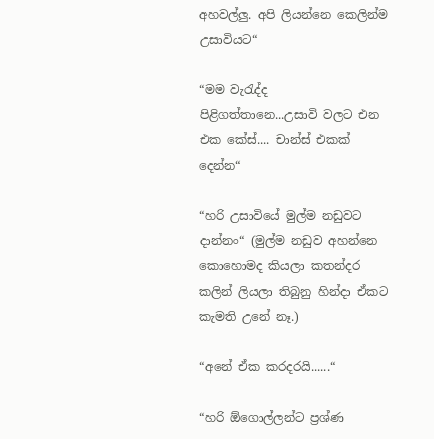අහවල්ලු. අපි ලියන්නෙ කෙලින්ම උසාවියට“

“මම වැරැද්ද පිළිගත්තානෙ...උසාවි වලට එන එක කේස්.... චාන්ස් එකක් දෙන්න“

“හරි උසාවියේ මුල්ම නඩුවට දාන්නං“ (මුල්ම නඩුව අහන්නෙ කොහොමද කියලා කතන්දර කලින් ලියලා තිබුනු හින්දා ඒකට කැමති උනේ නෑ.)

“අනේ ඒක කරදරයි......“

“හරි ඕගොල්ලන්ට ප්‍රශ්ණ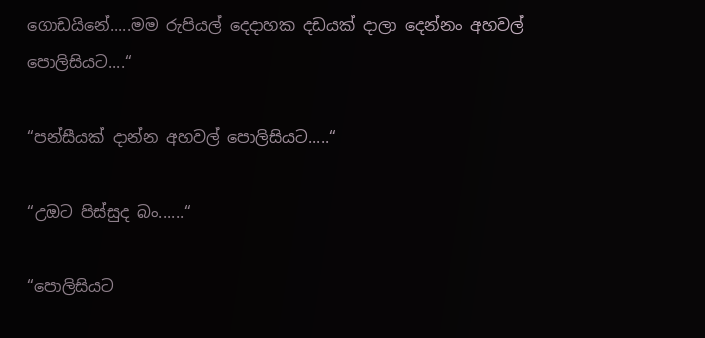ගොඩයිනේ.....මම රුපියල් දෙදාහක දඩයක් දාලා දෙන්නං අහවල් පොලිසියට....“

“පන්සීයක් දාන්න අහවල් පොලිසියට.....“

“උඔට පිස්සුද බං......“

“පොලිසියට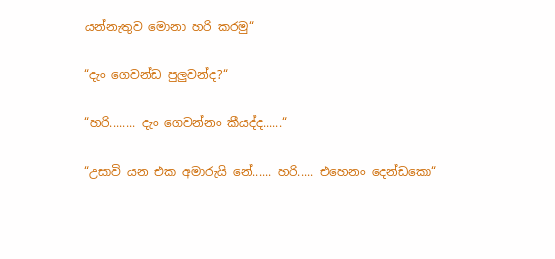යන්නැතුව මොනා හරි කරමු“

“දැං ගෙවන්ඩ පුලුවන්ද?“

“හරි........ දැං ගෙවන්නං කීයද්ද......“

“උසාවි යන එක අමාරුයි නේ...... හරි..... එහෙනං දෙන්ඩකො“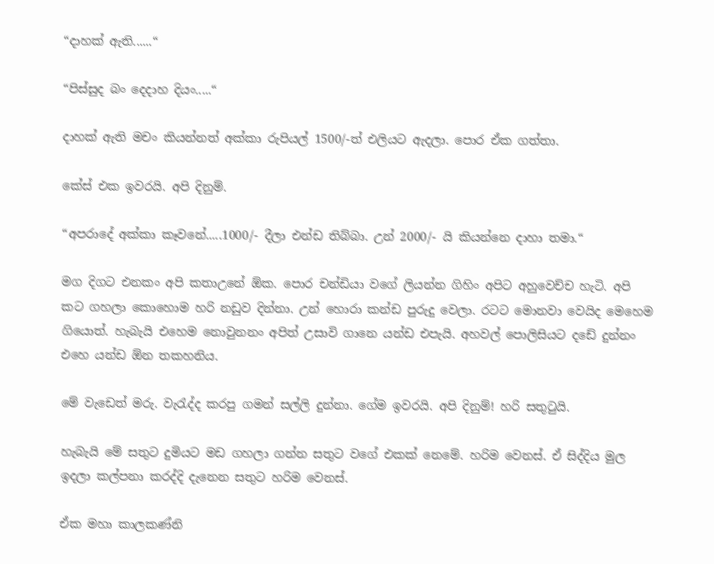“දාහක් ඇති......“

“පිස්සුද බං දෙදාහ දියං.....“

දාහක් ඇති මචං කියන්නත් අක්කා රුපියල් 1500/-ත් එලියට ඇදලා. පොර ඒක ගත්තා.

කේස් එක ඉවරයි. අපි දිනුම්.

“අපරාදේ අක්කා කෑවනේ.....1000/- දීලා එන්ඩ තිබ්බා. උන් 2000/- යි කියන්නෙ දාහා තමා.“

මග දිගට එනකං අපි කතාඋනේ ඕක. පොර චන්ඩියා වගේ ලියන්න ගිහිං අපිට අහුවෙච්ච හැටි. අපි කට ගහලා කොහොම හරි නඩුව දින්නා. උන් හොරා කන්ඩ පුරුදු වෙලා. රටට මොනවා වෙයිද මෙහෙම ගියොත්. හැබැයි එහෙම නොවුනනං අපිත් උසාවි ගානෙ යන්ඩ එපැයි. අහවල් පොලිසියට දඩේ දුන්නං එහෙ යන්ඩ ඕන තකහනිය.

මේ වැඩෙත් මරු. වැරැද්ද කරපු ගමන් සල්ලි දුන්නා. ගේම ඉවරයි. අපි දිනුම්! හරි සතුටුයි.

හැබැයි මේ සතුට දුමියට මඩ ගහලා ගන්න සතුට වගේ එකක් නෙමේ. හරිම වෙනස්. ඒ සිද්දිය මුල ඉදලා කල්පනා කරද්දි දැනෙන සතුට හරිම වෙනස්.

ඒක මහා කාලකණ්නි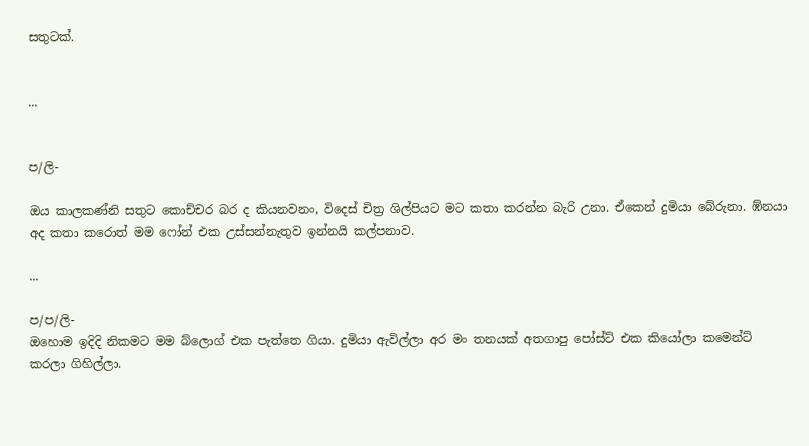සතුටක්.


...


ප/ලි-

ඔය කාලකණ්නි සතුට කොච්චර බර ද කියනවනං, විදෙස් චිත්‍ර ශිල්පියට මට කතා කරන්න බැරි උනා. ඒකෙන් දුමියා බේරුනා. ඹ්නයා අද කතා කරොත් මම ෆෝන් එක උස්සන්නැතුව ඉන්නයි කල්පනාව.

...

ප/ප/ලි-
ඔහොම ඉදිදි නිකමට මම බ්ලොග් එක පැත්තෙ ගියා. දුමියා ඇවිල්ලා අර මං තනයක් අතගාපු පෝස්ට් එක කියෝලා කමෙන්ට් කරලා ගිහිල්ලා.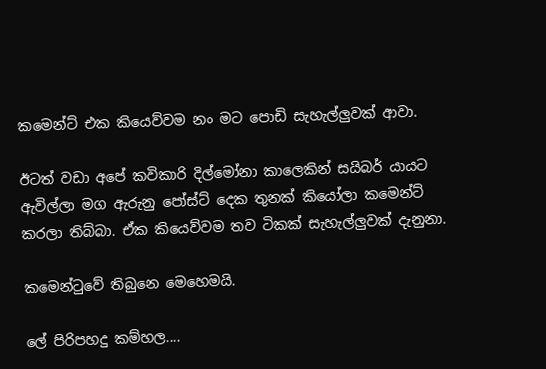කමෙන්ට් එක කියෙව්වම නං මට පොඩි සැහැල්ලුවක් ආවා.

ඊටත් වඩා අපේ කවිකාරි දිල්මෝනා කාලෙකින් සයිබර් යායට ඇවිල්ලා මග ඇරුනු පෝස්ට් දෙක තුනක් කියෝලා කමෙන්ට් කරලා තිබ්බා. ඒක කියෙව්වම තව ටිකක් සැහැල්ලුවක් දැනුනා.

කමෙන්ටුවේ තිබුනෙ මෙහෙමයි.

ලේ පිරිපහදු කම්හල....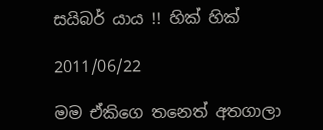සයිබර් යාය !! හික් හික්

2011/06/22

මම ඒකිගෙ තනෙත් අතගාලා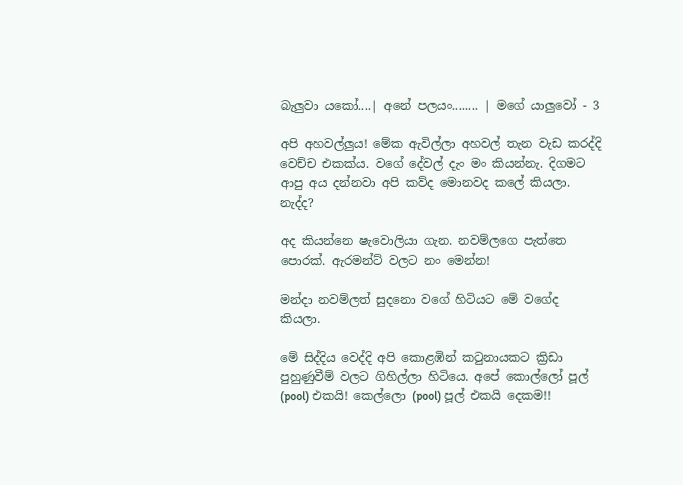බැලුවා යකෝ....| අනේ පලයං........ | මගේ යාලුවෝ - 3

අපි අහවල්ලුය! මේක ඇවිල්ලා අහවල් තැන වැඩ කරද්දි වෙච්ච එකක්ය. වගේ දේවල් දැං මං කියන්නැ. දිගමට ආපු අය දන්නවා අපි කව්ද මොනවද කලේ කියලා. නැද්ද?

අද කියන්නෙ ෂැවොලියා ගැන. නවම්ලගෙ පැත්තෙ පොරක්. ඇරමන්ට් වලට නං මෙන්න!

මන්දා නවම්ලත් සුදනො වගේ හිටියට මේ වගේද කියලා.

මේ සිද්දිය වෙද්දි අපි කොළඹින් කටුනායකට ක්‍රිඩා පුහුණුවීම් වලට ගිහිල්ලා හිටියෙ. අපේ කොල්ලෝ පූල් (pool) එකයි! කෙල්ලො (pool) පූල් එකයි දෙකම!!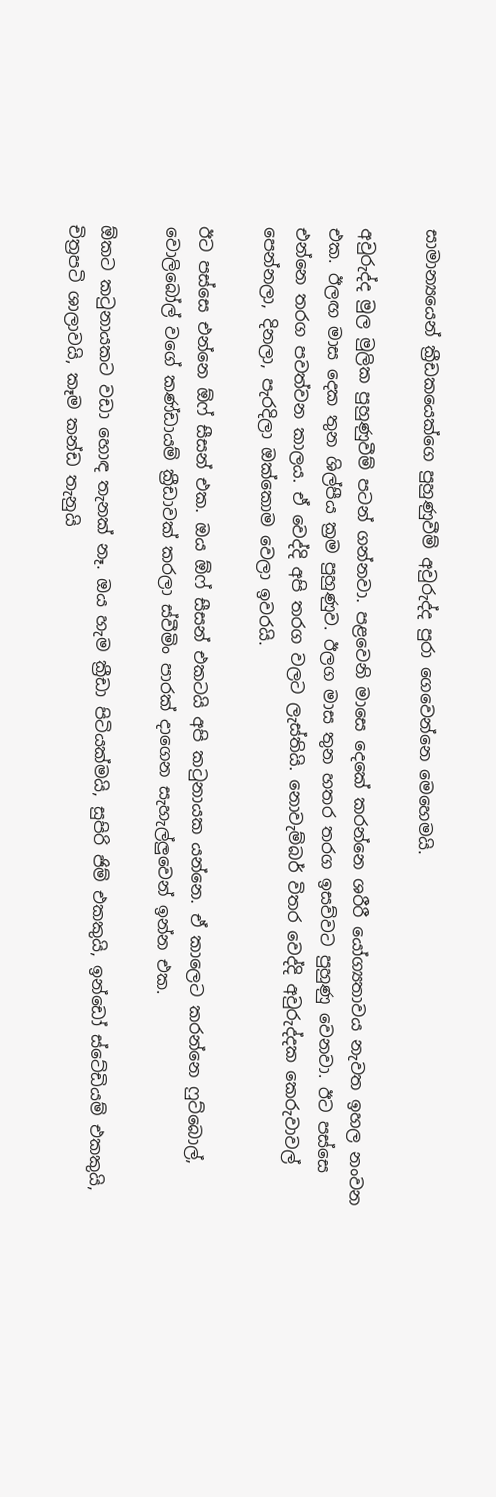සාමාන්‍යයෙන් ක්‍රීඩකයෙක්ගෙ පුහුණුවීම් අවුරුද්ද පුරා ගෙවෙන්නෙ මෙහෙමයි.

අවුරුද්ද මුල මුලික පුහුණුවීම් පටන් ගන්නවා. පළවෙනි මාසෙ දෙකේ කරන්නෙ ශරීරී යෝග්‍යතාවය නැවත ඉහල නංවන එක. ඊලඟ මාස දෙක තුන ශිල්පීය ක්‍රම පුහුණුව. ඊලග මාස තුන හතර තරග ඉසව්වට පුහුණු වෙනවා. ඊට පස්සෙ එන්නෙ තරග පවත්වන කාලය. ඒ වෙද්දි අපි තරග වලට ලැස්තියි. නොවැම්බර් විතර වෙද්දි අවුරුද්දක කෙරුවාවල් පෙන්නලා, දිනලා, පැරදිලා ඔක්කොම වෙලා ඉවරයි.

ඊට පස්සෙ එන්නෙ ඕෆ් සීසන් එක. ඔය ඕෆ් සීසන් එකටයි අපි කටුනායක යන්නෙ. ඒ කාලෙට කරන්නෙ ෆුට්බොල්, වොලිබෝල් වගේ කණ්ඩායම් ක්‍රීඩාවක් කරලා ස්වීමිං පාරක් දාගෙන සැහැල්ලුවෙන් ඉන්න එක.

ඕකට කටුනායකට වඩා හොඳ තැනක් නෑ. ඔය හැම ක්‍රීඩා පිටියක්මයි, සුපිරි ජිම් එකකුයි, ඉන්ඩෝ ස්ටේඩියම් එකකුයි, චිත්‍රපටි ශාලාවයි, කෑම කන්ඩ තැනුයි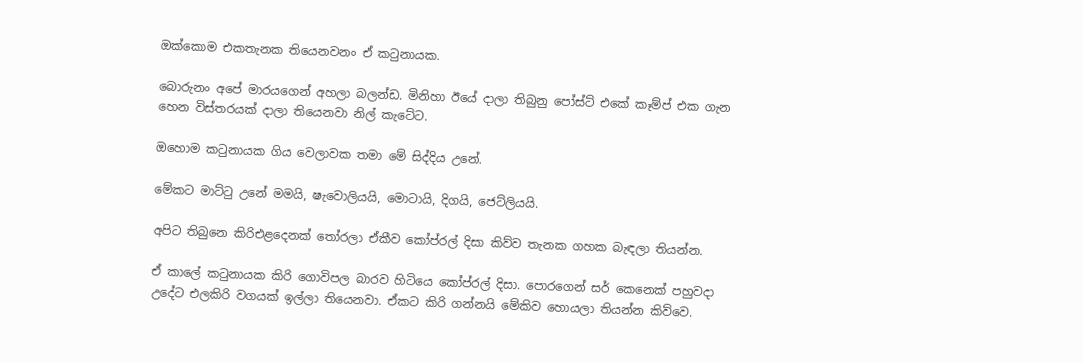ඔක්කොම එකතැනක තියෙනවනං ඒ කටුනායක.

බොරුනං අපේ මාරයගෙන් අහලා බලන්ඩ. මිනිහා ඊයේ දාලා තිබුනු පෝස්ට් එකේ කෑම්ප් එක ගැන හෙන විස්තරයක් දාලා තියෙනවා නිල් කැටේට.

ඔහොම කටුනායක ගිය වෙලාවක තමා මේ සිද්දිය උනේ.

මේකට මාට්ටු උනේ මමයි, ෂැවොලියයි, මොටායි, දිගයි, ජෙට්ලියයි.

අපිට තිබුනෙ කිරිඑළදෙනක් තෝරලා ඒකීව කෝප්රල් දිසා කිව්ව තැනක ගහක බැඳලා තියන්න.

ඒ කාලේ කටුනායක කිරි ගොවිපල බාරව හිටියෙ කෝප්රල් දිසා. පොරගෙන් සර් කෙනෙක් පහුවදා උදේට එලකිරි වගයක් ඉල්ලා තියෙනවා. ඒකට කිරි ගන්නයි මේකිව හොයලා තියන්න කිව්වෙ‍.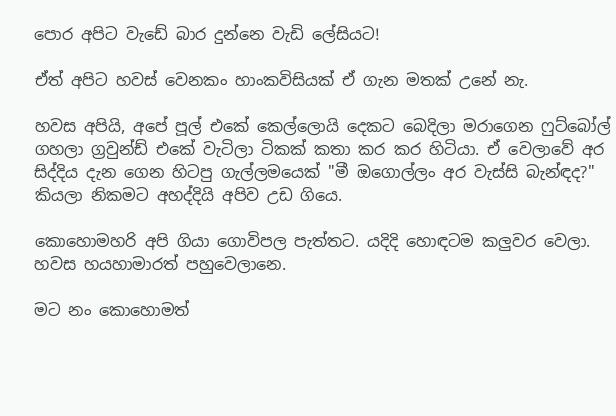පොර අපිට වැඩේ බාර දුන්නෙ වැඩි ලේසියට!

ඒත් අපිට හවස් වෙනකං හාංකවිසියක් ඒ ගැන මතක් උනේ නැ.

හවස අපියි, අපේ පූල් එකේ කෙල්ලොයි දෙකට බෙදිලා මරාගෙන ෆුට්බෝල් ගහලා ග්‍රවුන්ඩ් එකේ වැටිලා ටිකක් කතා කර කර හිටියා. ඒ වෙලාවේ අර සිද්දිය දැන ගෙන හිටපු ගැල්ලමයෙක් "මී ඔගොල්ලං අර වැස්සි බැන්ඳද?" කියලා නිකමට අහද්දියි අපිව උඩ ගියෙ.

කොහොමහරි අපි ගියා ගොවිපල පැත්තට. යදිදි හොඳටම කලුවර වෙලා. හවස හයහාමාරත් පහුවෙලානෙ.

මට නං කොහොමත්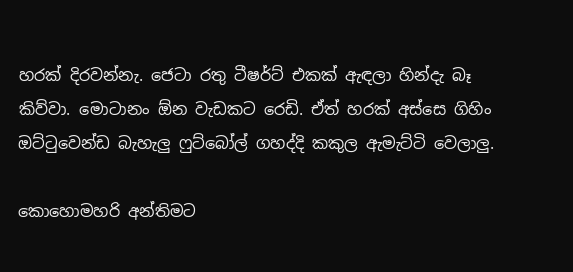හරක් දිරවන්නැ. ජෙටා රතු ටීෂර්ට් එකක් ඇඳලා හින්දැ බෑ කිව්වා. මොටානං ඕන වැඩකට රෙඩි. ඒත් හරක් අස්සෙ ගිහිං ඔට්ටුවෙන්ඩ බැහැලු ෆුට්බෝල් ගහද්දි කකුල ඇමැට්ටි වෙලාලු.

කොහොමහරි අන්තිමට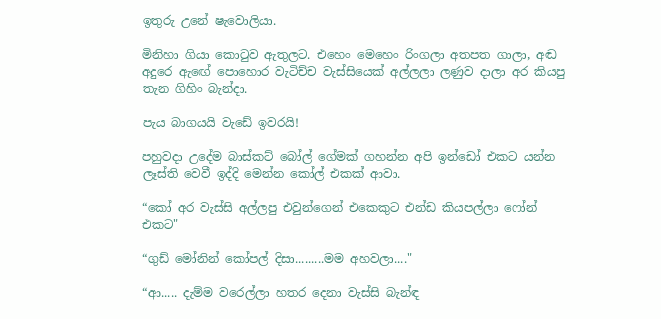ඉතුරු උනේ ‍ෂැවොලියා.

මිනිහා ගියා කොටුව ඇතුලට‍. එහෙං මෙහෙං රිංගලා අතපත ගාලා, අඬ අදුරෙ ඇඟේ පොහොර වැටිච්ච වැස්සියෙක් අල්ලලා ල‍ණුව දාලා අර කියපු තැන ගිහිං බැන්දා.

පැය බාගයයි වැඩේ ඉවරයි!

පහුවදා උදේම බාස්කට් බෝල් ගේමක් ගහන්න අපි ඉන්ඩෝ එකට යන්න ලෑස්ති වෙවී ඉද්දි මෙන්න කෝල් එකක් ආවා.

“කෝ අර වැස්සි අල්ලපු එවුන්ගෙන් එකෙකුට එන්ඩ කියපල්ලා ‍ෆෝන් එකට"

“ගුඩ් මෝනින් කෝපල් දිසා.........මම අහවලා...."

“ආ..... දැම්ම වරෙල්ලා හතර දෙනා වැස්සි බැන්ඳ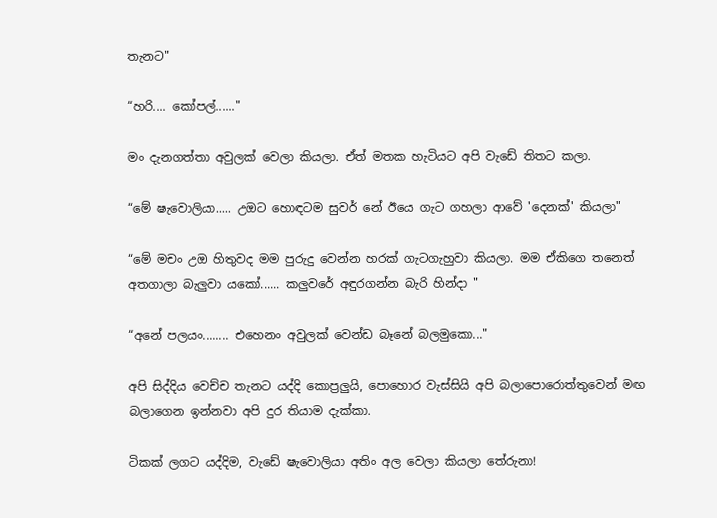තැනට"

“හරි.... කෝපල්......"

මං දැනගත්තා අවුලක් වෙලා කියලා. ඒත් මතක හැටියට අපි වැඩේ තිතට කලා.

“මේ ෂැවොලියා..... උඔට හොඳටම සුවර් නේ ඊයෙ ගැට ගහලා ආවේ 'දෙනක්' කියලා"

“මේ මචං උඔ හිතුවද මම පුරුදු වෙන්න හරක් ගැටගැහුවා කියලා. මම ඒකිගෙ තනෙත් අතගාලා බැලුවා යකෝ...... කලුවරේ අඳුරගන්න බැරි හින්දා "

“අනේ පලයං........ එහෙනං අවුලක් වෙන්ඩ බෑනේ බලමුකො..."

අපි සිද්දිය වෙච්ච තැනට යද්දි කොප්‍රලුයි, පොහොර වැස්සියි අපි බලාපොරොත්තුවෙන් මඟ බලාගෙන ඉන්නවා අපි දුර තියාම දැක්කා.

ටිකක් ලගට යද්දිම, වැඩේ ෂැවොලියා අතිං අල වෙලා කියලා තේරුනා!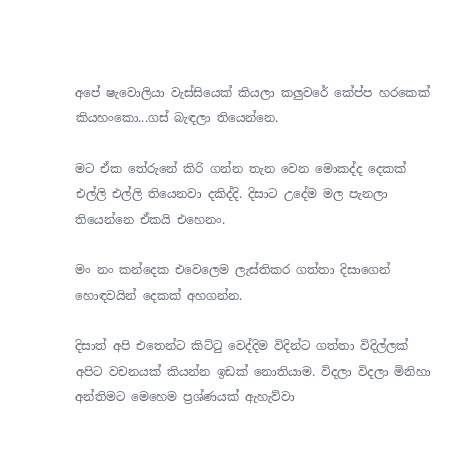අපේ ෂැවොලියා වැස්සියෙක් කියලා කලුවරේ කේප්ප හරකෙක් කියහංකො...ගස් බැඳලා තියෙන්නෙ.

මට ඒක තේරුනේ කිරි ගන්න තැන වෙන මොකද්ද දෙකක් එල්ලි එල්ලි තියෙනවා දකිද්දි. දිසාට උදේම මල පැනලා තියෙන්නෙ ඒකයි එහෙනං.

මං නං කන්දෙක එවෙලෙම ලැස්තිකර ගත්තා දිසාගෙන් හොඳවයින් දෙකක් අහගන්න.

දිසාත් අපි එතෙන්ට කිට්ටු වෙද්දිම විදින්ට ගත්තා විදිල්ලක් අපිට වචනයක් කියන්න ඉඩක් නොතියාම. විදලා විදලා මිනිහා අන්තිමට මෙහෙම ප්‍රශ්ණයක් ඇහැව්වා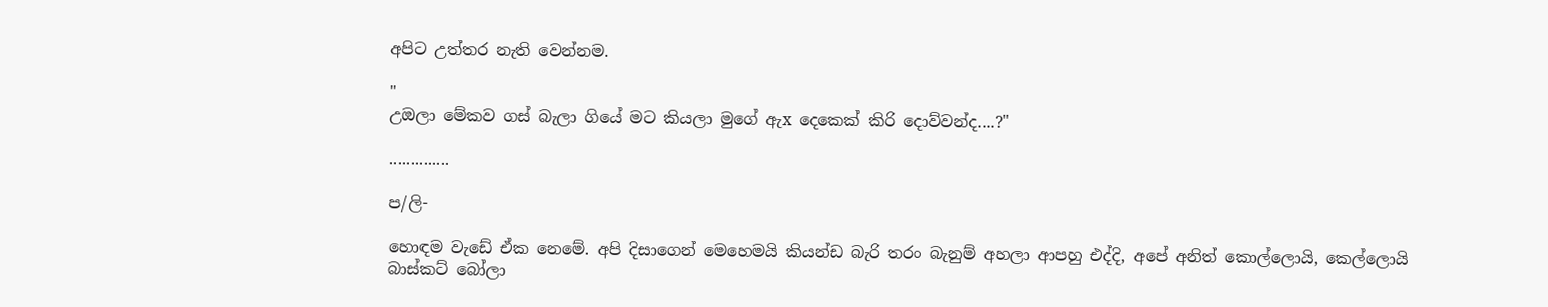අපිට උත්තර නැති වෙන්නම.

"
උඔලා මේකව ගස් බැලා ගියේ මට කියලා මුගේ ඇx දෙකෙක් කිරි දොව්වන්ද....?"

..............

ප/ලි-

හොඳම වැඩේ ඒක නෙමේ. අපි දිසාගෙන් මෙහෙමයි කියන්ඩ බැරි තරං බැනුම් අහලා ආපහු එද්දි, අපේ අනිත් කොල්ලොයි, කෙල්ලොයි බාස්කට් බෝලා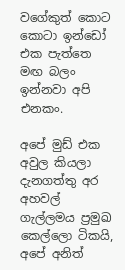වගේකුත් කොට කොටා ඉන්ඩෝ එක පැත්තෙ මඟ බලං ඉන්නවා අපි එනකං.

අපේ මුඩ් එක අවුල කියලා දැනගත්තු අර අහවල් ගැල්ලමය ප්‍රමුඛ කෙල්ලො ටිකයි, අපේ අනිත්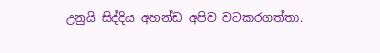උනුයි සිද්දිය අහන්ඩ අපිව වටකරගත්තා.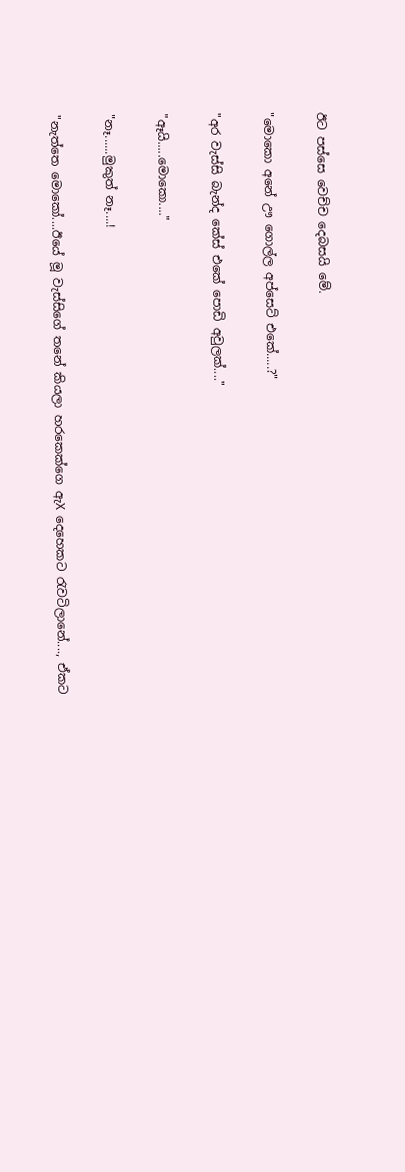ඊට පස්සෙ වෙච්ච දෙබසයි මේ.

"මොකො අනේ ඌ ගොල්ල අප්සෙට් එකේ.....?"

"අර වැස්සි බැන්ද කේස් එකේ පොඩි අවුලක්...."

"ඈයි.....මොකො...."

"නෑ......මුකුත් නෑ....!

"නැත්තෙ මොකෝ....ඊයේ මූ වැස්සිගේ තනේ කියලා හරකෙක්ගෙ ඇX දෙහෙකට රැවටිලානේ...., ඒකට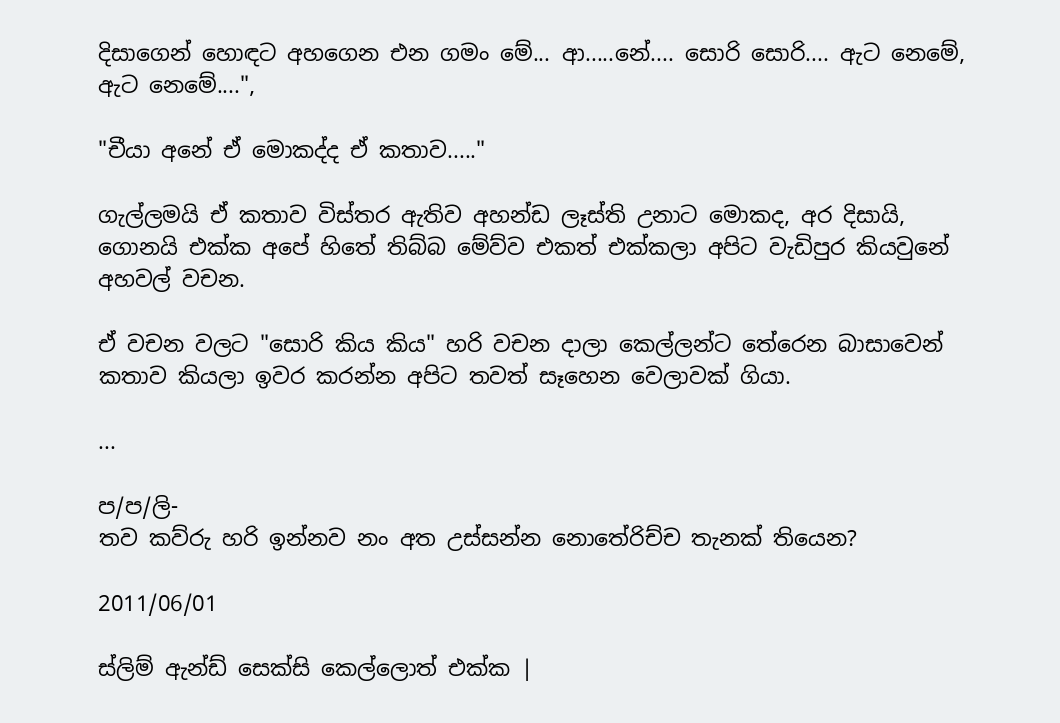දිසාගෙන් හොඳට අහගෙන එන ගමං මේ... ආ.....නේ.... සොරි සොරි.... ඇට නෙමේ, ඇට නෙමේ....",

"චීයා අනේ ඒ මොකද්ද ඒ කතාව....."

ගැල්ලමයි ඒ කතාව විස්තර ඇතිව අහන්ඩ ලෑස්ති උනාට මොකද, අර දිසායි, ගොනයි එක්ක අපේ හිතේ තිබ්බ මේව්ව එකත් එක්කලා අපිට වැඩිපුර කියවුනේ අහවල් වචන.

ඒ වචන වලට "සොරි කිය කිය" හරි වචන දාලා කෙල්ලන්ට තේරෙන බාසාවෙන් කතාව කියලා ඉවර කරන්න අපිට තවත් සෑහෙන වෙලාවක් ගියා.

...

ප/ප/ලි-
තව කව්රු හරි ඉන්නව නං අත උස්සන්න නොතේරිච්ච තැනක් තියෙන?

2011/06/01

ස්ලිම් ඇන්ඩ් සෙක්සි කෙල්ලොත් එක්ක |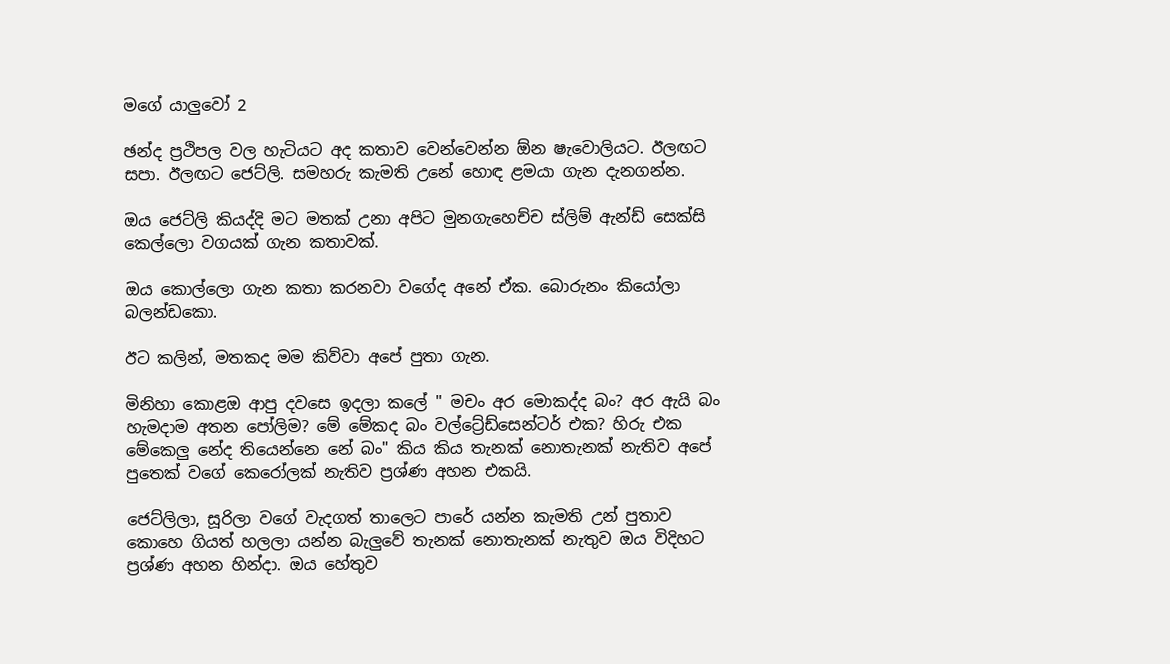මගේ යාලුවෝ 2

ඡන්ද ප්‍රථිපල වල හැටියට අද කතාව වෙන්වෙන්න ඕන ෂැවොලියට. ඊලඟට සපා. ඊලඟට ජෙට්ලි. සමහරු කැමති උනේ හොඳ ළමයා ගැන දැනගන්න.

ඔය ජෙට්ලි කියද්දි මට මතක් උනා අපිට මුනගැහෙච්ච ස්ලිම් ඇන්ඩ් සෙක්සි කෙල්ලො වගයක් ගැන කතාවක්.

ඔය කොල්ලො ගැන කතා කරනවා වගේද අනේ ඒක. බොරුනං කියෝලා බලන්ඩකො.

ඊට කලින්, මතකද මම කිව්වා අපේ පුතා ගැන.

මිනිහා කොළඔ ආපු දවසෙ ඉදලා කලේ " මචං අර මොකද්ද බං? අර ඇයි බං හැමදාම අතන පෝලිම? මේ මේකද බං වල්ට්‍රේඩ්සෙන්ටර් එක? හිරු එක මේකෙලු නේද තියෙන්නෙ නේ බං" කිය කිය තැනක් නොතැනක් නැතිව අපේ පුතෙක් වගේ කෙරෝලක් නැතිව ප්‍රශ්ණ අහන එකයි.

ජෙට්ලිලා, සූරිලා වගේ වැදගත් තාලෙට පාරේ යන්න කැමති උන් පුතාව කොහෙ ගියත් හලලා යන්න බැලුවේ තැනක් නොතැනක් නැතුව ඔය විදිහට ප්‍රශ්ණ අහන හින්දා. ඔය හේතුව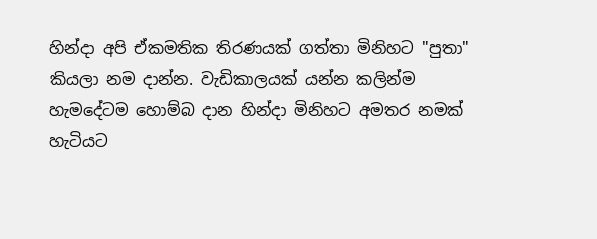හින්දා අපි ඒකමතික තිරණයක් ගත්තා මිනිහට "පුතා" කියලා නම දාන්න. වැඩිකාලයක් යන්න කලින්ම හැමදේටම හොම්බ දාන හින්දා මිනිහට අමතර නමක් හැටියට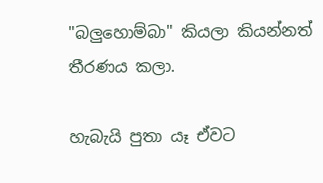"බලුහොම්බා" කියලා කියන්නත් තීරණය කලා.

හැබැයි පුතා යෑ ඒවට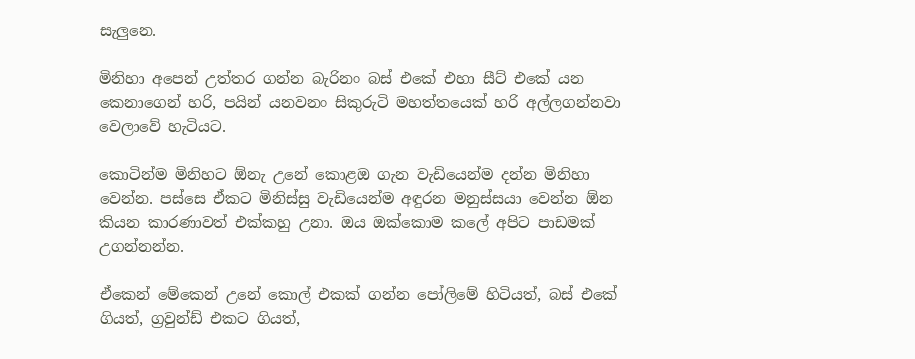සැලුනෙ.

මිනිහා අපෙන් උත්තර ගන්න බැරිනං බස් එකේ එහා සීට් එකේ යන කෙනාගෙන් හරි, පයින් යනවනං සිකුරුටි මහත්තයෙක් හරි අල්ලගන්නවා වෙලාවේ හැටියට.

කොටින්ම මිනිහට ඕනැ උනේ කොළඔ ගැන වැඩියෙන්ම දන්න මිනිහා වෙන්න. පස්සෙ ඒකට මිනිස්සු වැඩියෙන්ම අඳුරන මනුස්සයා වෙන්න ඕන කියන කාරණාවත් එක්කහු උනා. ඔය ඔක්කොම කලේ අපිට පාඩමක් උගන්නන්න.

ඒකෙන් මේකෙන් උනේ කොල් එකක් ගන්න පෝලිමේ හිටියත්, බස් එකේ ගියත්, ග්‍රවුන්ඩ් එකට ගියත්,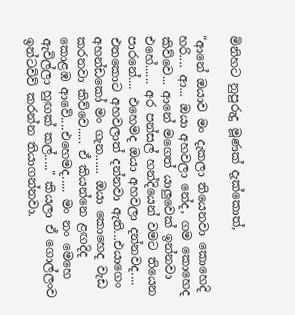මිනිහට නුපුරුදු මූණක් දැක්කොත්,

"ආනේ ඔයාව මං දැකලා තියෙනවා කොහෙදි හරි.... ආ... ඔයා අහවලා නේද, ගම කොහෙද කිව්වෙ... ආනේ මගෙත් යාලුවෙක් ඉන්නවා එහේ...... අර පන්සල් හන්දියෙන් වමට තියෙන පාරනේ.... එහෙමද ඔයා අහවලා දන්නවද.... එතකොට අහවලාත් දන්නවා ඇති...එයාගෙං අහන්ඩකෝ මං ගැන...... ඔයා කොහෙද වැඩ කරනවා කිව්වෙ..... ඒ කියන්නෙ ළඟදිද කොළඹ ආවේ....එහෙමද..... මං නං මෙහෙ ඇවිල්ලා හුඟක් කල්....." කියලා ඒ ගොල්ලංව ඉන්ටවිව් කරන්න තියාගන්නවා.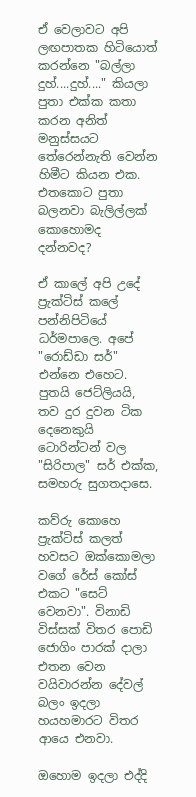ඒ වෙලාවට අපි ලඟපාතක හිටියොත් කරන්නෙ "බල්ලා දුහ්....දුහ්...." කියලා පුතා එක්ක කතා කරන අනිත් මනුස්සයට තේරෙන්නැති වෙන්න හිමීට කියන එක. එතකොට පුතා බලනවා බැලිල්ලක් කොහොමද දන්නවද?

ඒ කාලේ අපි උදේ ප්‍රැක්ටිස් කලේ පන්නිපිටියේ ධර්මපාලෙ. අපේ "රොඩ්ඩා සර්" එන්නෙ එහෙට. පුතයි ජෙට්ලියයි, තව දුර දුවන ටික දෙනෙකුයි ටොරින්ටන් වල "සිරිපාල" සර් එක්ක, සමහරු සුගතදාසෙ.

කව්රු කොහෙ ප්‍රැක්ටිස් කලත් හවසට ඔක්කොමලා වගේ රේස් කෝස් එකට "සෙට් වෙනවා". විනාඩි විස්සක් විතර පොඩි ජොගිං පාරක් දාලා එතන වෙන වයිවාරන්න දේවල් බලං ඉදලා හයහමාරට විතර ආයෙ එනවා.

ඔහොම ඉදලා එද්දි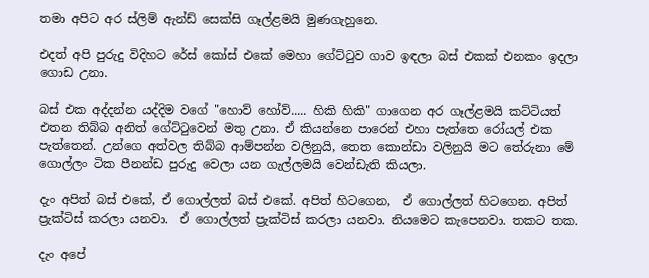තමා අපිට අර ස්ලිම් ඇන්ඩ් සෙක්සි ගෑල්ළමයි මුණගැහුනෙ.

එදත් අපි පුරුදු විදිහට රේස් කෝස් එකේ මෙහා ගේට්ටුව ගාව ඉඳලා බස් එකක් එනකං ඉදලා ගොඩ උනා.

බස් එක අද්දන්න යද්දිම වගේ "හොව් හෝව්..... හිකි හිකි" ගාගෙන අර ගෑල්ළමයි කට්ටියත් එතන තිබ්බ අනිත් ගේට්ටුවෙන් මතු උනා. ඒ කියන්නෙ පාරෙන් එහා පැත්තෙ රෝයල් එක පැත්තෙන්. උන්ගෙ අත්වල තිබ්බ ආම්පන්න වලිනුයි, තෙත කොන්ඩා වලිනුයි මට තේරුනා මේ ගොල්ලං ටික පීනන්ඩ පුරුදු වෙලා යන ගැල්ලමයි වෙන්ඩැති කියලා.

දැං අපිත් බස් එකේ, ඒ ගොල්ලත් බස් එකේ. අපිත් හිටගෙන,  ඒ ගොල්ලත් හිටගෙන. අපිත් ප්‍රැක්ටිස් කරලා යනවා.  ඒ ගොල්ලත් ප්‍රැක්ටිස් කරලා යනවා. නියමෙට කැපෙනවා. තකට තක.

දැං අපේ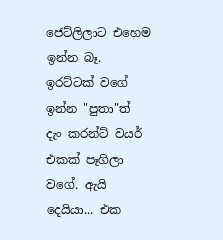ජෙට්ලිලාට එහෙම ඉන්න බෑ. ඉරට්ටක් වගේ ඉන්න "පුතා"ත් දැං කරන්ට් වයර් එකක් පෑගිලා වගේ. ඇයි දෙයියා... එක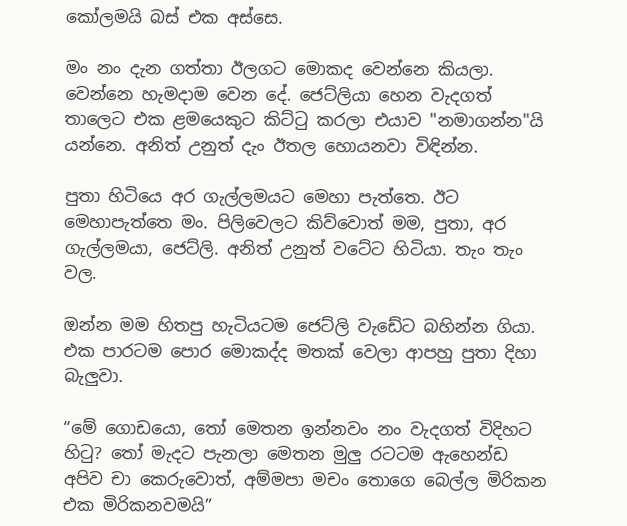කෝලමයි බස් එක අස්සෙ.

මං නං දැන ගත්තා ඊලගට මොකද වෙන්නෙ කියලා. වෙන්නෙ හැමදාම වෙන දේ. ජෙට්ලියා හෙන වැදගත් තාලෙට එක ළමයෙකුට කිට්ටු කරලා එයාව "නමාගන්න"යි යන්නෙ. අනිත් උනුත් දැං ඊතල හොයනවා විඳින්න.

පුතා හිටියෙ අර ගැල්ලමයට මෙහා පැත්තෙ. ඊට මෙහාපැත්තෙ මං. පිලිවෙලට කිව්වොත් මම, පුතා, අර ගැල්ලමයා, ජෙට්ලි. අනිත් උනුත් වටේට හිටියා. තැං තැං වල.

ඔන්න මම හිතපු හැටියටම ජෙට්ලි වැඩේට බහින්න ගියා. එක පාරටම පොර මොකද්ද මතක් වෙලා ආපහු පුතා දිහා බැලුවා.

“මේ ගොඩයො, තෝ මෙතන ඉන්නවං නං වැදගත් විදිහට හිටු? තෝ මැදට පැනලා මෙතන මුලු රටටම ඇහෙන්ඩ අපිව චා කෙරුවොත්, අම්මපා මචං තොගෙ බෙල්ල මිරිකන එක මිරිකනවමයි”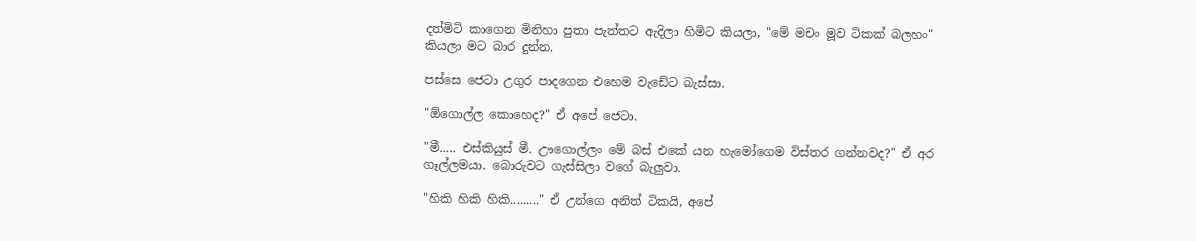දත්මිටි කාගෙන මිනිහා පුතා පැත්තට ඇදිලා හිමිට කියලා, "මේ මචං මූව ටිකක් බලහං" කියලා මට බාර දුන්න.

පස්සෙ ජෙටා උගුර පාදගෙන එහෙම වැඩේට බැස්සා.

"ඕගොල්ල කොහෙද?" ඒ අපේ ජෙටා.

"මී..... එස්කියුස් මී. ඌගොල්ලං මේ බස් එකේ යන හැමෝගෙම විස්තර ගන්නවද?" ඒ අර ගෑල්ලමයා. බොරුවට ගැස්සිලා වගේ බැලුවා.

"හිකි හිකි හිකි........." ඒ උන්ගෙ අනිත් ටිකයි, අපේ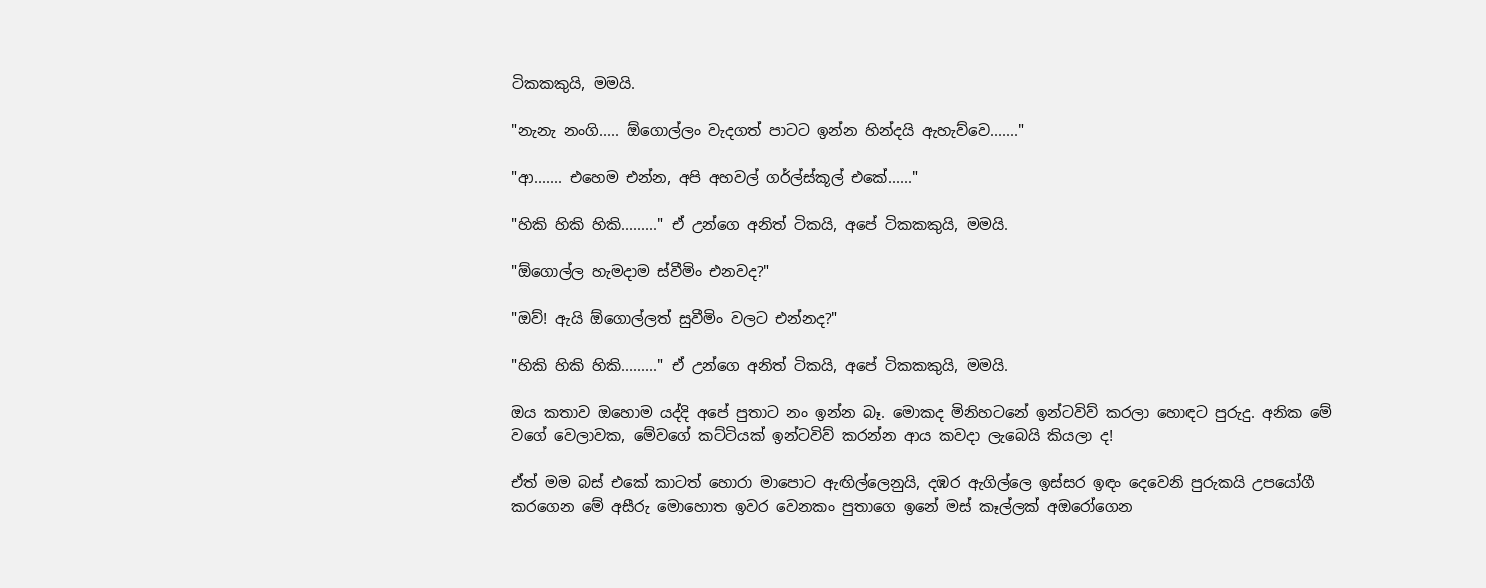ටිකකකුයි, මමයි.

"නැනැ නංගි..... ඕගොල්ලං වැදගත් පාටට ඉන්න හින්දයි ඇහැව්වෙ......."

"ආ....... එහෙම එන්න, අපි අහවල් ගර්ල්ස්කූල් එකේ......"

"හිකි හිකි හිකි........." ඒ උන්ගෙ අනිත් ටිකයි, අපේ ටිකකකුයි, මමයි.

"ඕගොල්ල හැමදාම ස්වීමිං එනවද?"

"ඔව්! ඇයි ඕගොල්ලත් සුවීමිං වලට එන්නද?"

"හිකි හිකි හිකි........." ඒ උන්ගෙ අනිත් ටිකයි, අපේ ටිකකකුයි, මමයි.

ඔය කතාව ඔහොම යද්දි අපේ පුතාට නං ඉන්න බෑ. මොකද මිනිහටනේ ඉන්ටවිව් කරලා හොඳට පුරුදු. අනික මේ වගේ වෙලාවක, මේවගේ කට්ටියක් ඉන්ටවිව් කරන්න ආය කවදා ලැබෙයි කියලා ද!

ඒත් මම බස් එකේ කාටත් හොරා මාපොට ඇඟිල්ලෙනුයි, දඹර ඇගිල්ලෙ ඉස්සර ඉඳං දෙවෙනි පුරුකයි උපයෝගී කරගෙන මේ අසීරු මොහොත ඉවර වෙනකං පුතාගෙ ඉනේ මස් කෑල්ලක් අඔරෝගෙන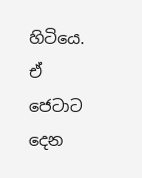හිටියෙ. ඒ ජෙටාට දෙන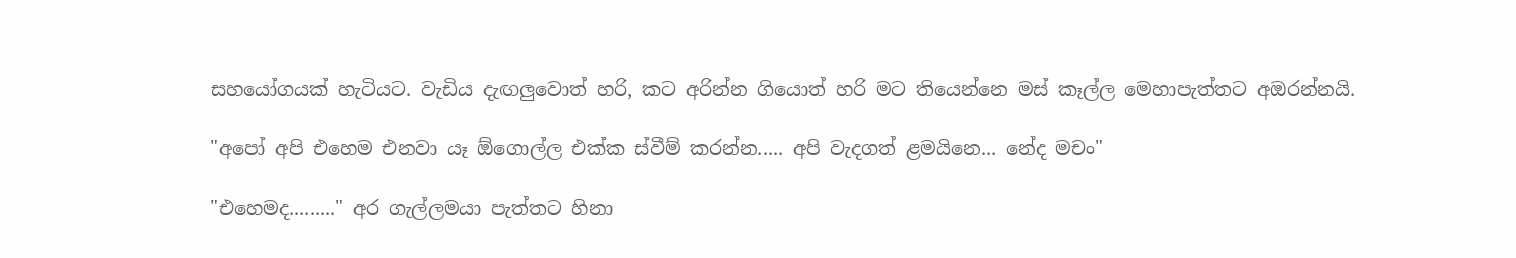සහයෝගයක් හැටියට. වැඩිය දැඟලුවොත් හරි, කට අරින්න ගියොත් හරි මට තියෙන්නෙ මස් කෑල්ල මෙහාපැත්තට අඔරන්නයි.

"අපෝ අපි එහෙම එනවා යෑ ඕගොල්ල එක්ක ස්වීම් කරන්න..... අපි වැදගත් ළමයිනෙ... නේද මචං"

"එහෙමද........." අර ගැල්ලමයා පැත්තට හිනා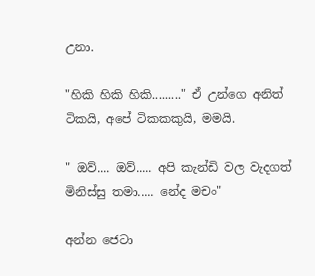උනා.

"හිකි හිකි හිකි........." ඒ උන්ගෙ අනිත් ටිකයි, අපේ ටිකකකුයි, මමයි.

" ඔව්.... ඔව්..... අපි කැන්ඩි වල වැදගත් මිනිස්සු තමා..... නේද මචං"

අන්න ජෙටා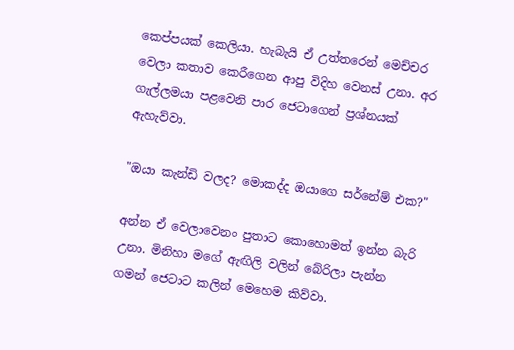කෙප්පයක් කෙලියා. හැබැයි ඒ උත්තරෙන් මෙච්චර වෙලා කතාව කෙරීගෙන ආපු විදිහ වෙනස් උනා. අර ගැල්ලමයා පළවෙනි පාර ජෙටාගෙන් ප්‍රශ්නයක් ඇහැව්වා.

"ඔයා කැන්ඩි වලද? මොකද්ද ඔයාගෙ සර්නේම් එක?"

අන්න ඒ වෙලාවෙනං පුතාට කොහොමත් ඉන්න බැරි උනා. මිනිහා මගේ ඇඟිලි වලින් බේරිලා පැන්න ගමන් ජෙටාට කලින් මෙහෙම කිව්වා.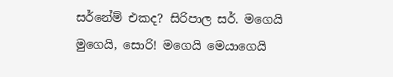සර්නේම් එකද? සිරිපාල සර්. මගෙයි මුගෙයි, සොරි! මගෙයි මෙයාගෙයි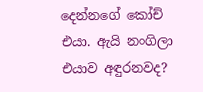දෙන්නගේ කෝච් එයා. ඇයි නංගිලා එයාව අඳුරනවද?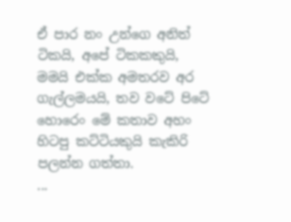ඒ පාර නං උන්ගෙ අනිත් ටිකයි, අපේ ටිකකකුයි, මමයි එක්ක අමතරව අර ගැල්ලමයයි, තව වටේ පිටේ හොරෙං මේ කතාව අහං හිටපු කට්ටියකුයි කැකිරි පලන්න ගත්තා.
...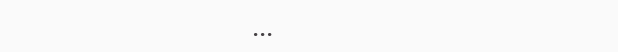...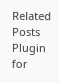Related Posts Plugin for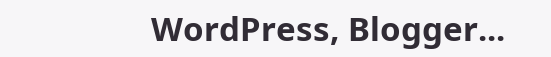WordPress, Blogger...